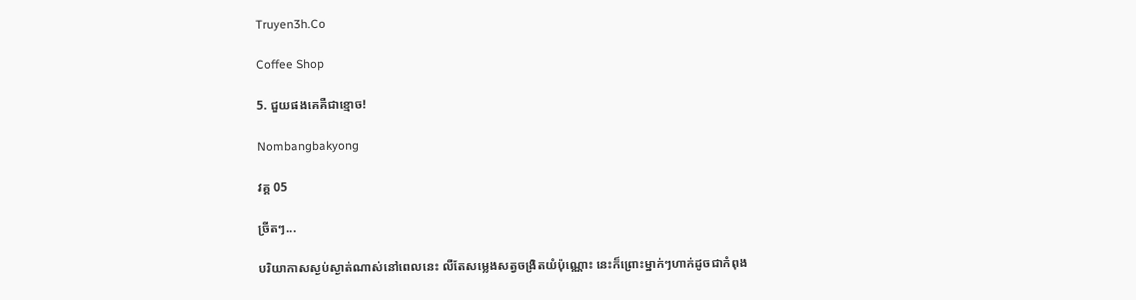Truyen3h.Co

Coffee Shop

5. ជួយផងគេគឺជាខ្មោច!

Nombangbakyong

វគ្គ 05

ច្រីតៗ...

បរិយាកាសស្ងប់ស្ងាត់ណាស់នៅពេលនេះ លឺតែសម្លេងសត្វចង្រិតយំប៉ុណ្ណោះ នេះក៏ព្រោះម្នាក់ៗហាក់ដូចជាកំពុង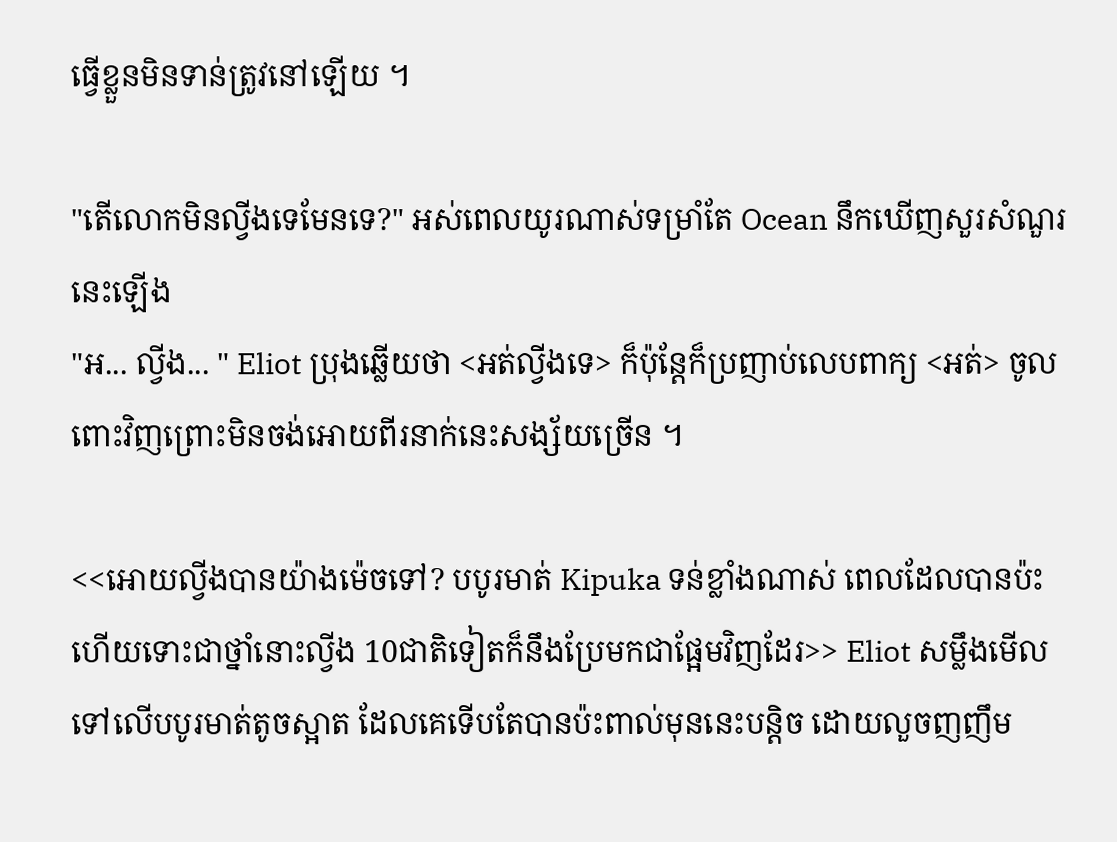ធ្វើខ្លួនមិនទាន់ត្រូវនៅឡើយ ។

"តើលោកមិនល្វីងទេមែនទេ?" អស់ពេលយូរណាស់ទម្រាំតែ Ocean នឹកឃើញសួរសំណួរនេះឡើង
"អ... ល្វីង... " Eliot ប្រុងឆ្លើយថា <អត់ល្វីងទេ> ក៏ប៉ុន្តែក៏ប្រញាប់លេបពាក្យ <អត់> ចូលពោះវិញព្រោះមិនចង់អោយពីរនាក់នេះសង្ស័យច្រើន ។

<<អោយល្វីងបានយ៉ាងម៉េចទៅ? បបូរមាត់ Kipuka ទន់ខ្លាំងណាស់ ពេលដែលបានប៉ះហើយទោះជាថ្នាំនោះល្វីង 10ជាតិទៀតក៏នឹងប្រែមកជាផ្អែមវិញដែរ>> Eliot សម្លឹងមើលទៅលើបបូរមាត់តូចស្អាត ដែលគេទើបតែបានប៉ះពាល់មុននេះបន្តិច ដោយលួចញញឹម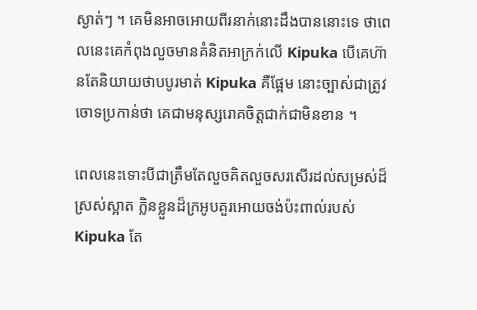ស្ងាត់ៗ ។ គេមិនអាចអោយពីរនាក់នោះដឹងបាននោះទេ ថាពេលនេះគេកំពុងលួចមានគំនិតអាក្រក់លើ Kipuka បើគេហ៊ានតែនិយាយថាបបូរមាត់ Kipuka គឺផ្អែម នោះច្បាស់ជាត្រូវចោទប្រកាន់ថា គេជាមនុស្សរោគចិត្តជាក់ជាមិនខាន ។

ពេលនេះទោះបីជាត្រឹមតែលួចគិតលួចសរសើរដល់សម្រស់ដ៏ស្រស់ស្អាត ក្លិនខ្លួនដ៏ក្រអូបគួរអោយចង់ប៉ះពាល់របស់ Kipuka តែ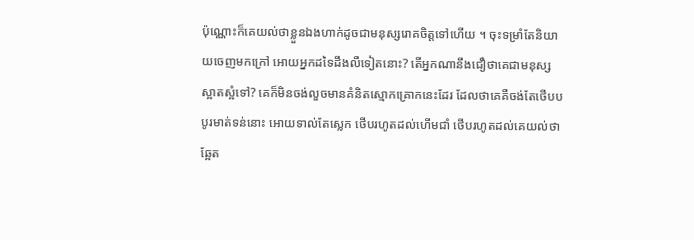ប៉ុណ្ណោះក៏គេយល់ថាខ្លួនឯងហាក់ដូចជាមនុស្សរោគចិត្តទៅហើយ ។ ចុះទម្រាំតែនិយាយចេញមកក្រៅ អោយអ្នកដទៃដឹងលឺទៀតនោះ? តើអ្នកណានឹងជឿថាគេជាមនុស្សស្អាតស្អំទៅ? គេក៏មិនចង់លួចមានគំនិតស្មោកគ្រោកនេះដែរ ដែលថាគេគឺចង់តែថើបបបូរមាត់ទន់នោះ អោយទាល់តែស្លេក ថើបរហូតដល់ហើមជាំ ថើបរហូតដល់គេយល់ថាឆ្អែត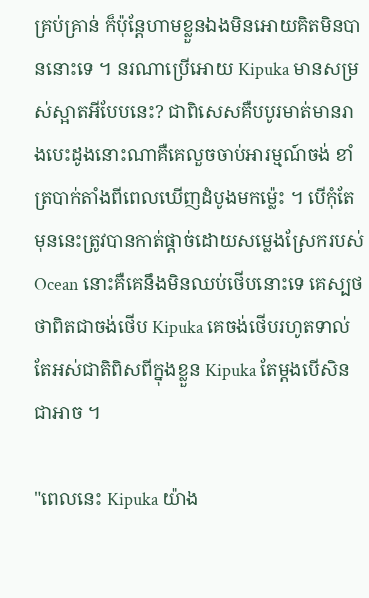គ្រប់គ្រាន់ ក៏ប៉ុន្តែហាមខ្លួនឯងមិនអោយគិតមិនបាននោះទេ ។ នរណាប្រើអោយ Kipuka មានសម្រស់ស្អាតអីបែបនេះ? ជាពិសេសគឺបបូរមាត់មានរាងបេះដូងនោះណាគឺគេលួចចាប់អារម្មណ៍ចង់ ខាំត្របាក់តាំងពីពេលឃើញដំបូងមកម្ល៉េះ ។ បើកុំតែមុននេះត្រូវបានកាត់ផ្ដាច់ដោយសម្លេងស្រែករបស់ Ocean នោះគឺគេនឹងមិនឈប់ថើបនោះទេ គេស្បថថាពិតជាចង់ថើប Kipuka គេចង់ថើបរហូតទាល់តែអស់ជាតិពិសពីក្នុងខ្លួន Kipuka តែម្ដងបើសិនជាអាច ។

"ពេលនេះ Kipuka យ៉ាង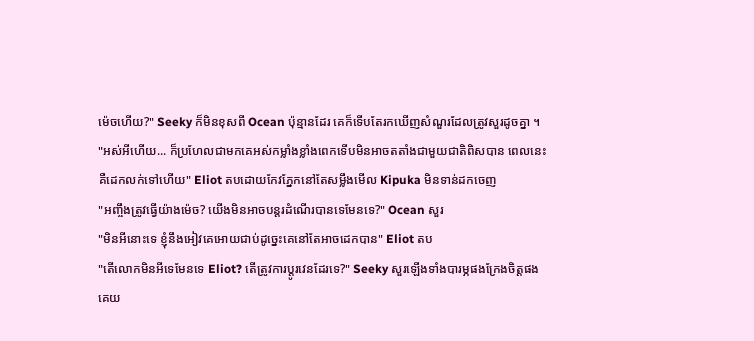ម៉េចហើយ?" Seeky ក៏មិនខុសពី Ocean ប៉ុន្មានដែរ គេក៏ទើបតែរកឃើញសំណួរដែលត្រូវសួរដូចគ្នា ។
"អស់អីហើយ... ក៏ប្រហែលជាមកគេអស់កម្លាំងខ្លាំងពេកទើបមិនអាចតតាំងជាមួយជាតិពិសបាន ពេលនេះគឺដេកលក់ទៅហើយ" Eliot តបដោយកែវភ្នែកនៅតែសម្លឹងមើល Kipuka មិនទាន់ដកចេញ
"អញ្ចឹងត្រូវធ្វើយ៉ាងម៉េច? យើងមិនអាចបន្តរដំណើរបានទេមែនទេ?" Ocean សួរ
"មិនអីនោះទេ ខ្ញុំនឹងអៀវគេអោយជាប់ដូច្នេះគេនៅតែអាចដេកបាន" Eliot តប
"តើលោកមិនអីទេមែនទេ Eliot? តើត្រូវការប្ដូរវេនដែរទេ?" Seeky សួរឡើងទាំងបារម្ភផងក្រែងចិត្តផង គេយ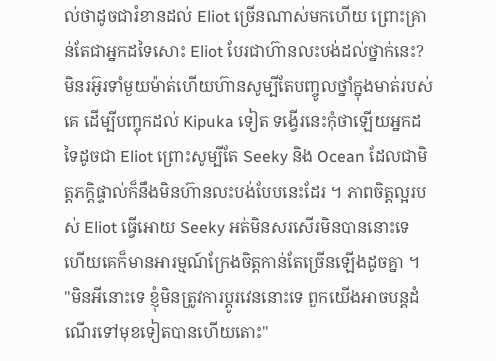ល់ថាដូចជារំខានដល់ Eliot ច្រើនណាស់មកហើយ ព្រោះគ្រាន់តែជាអ្នកដទៃសោះ Eliot បែរជាហ៊ានលះបង់ដល់ថ្នាក់នេះ? មិនរអ៊ូរទាំមួយម៉ាត់ហើយហ៊ានសូម្បីតែបញ្ចូលថ្នាំក្នុងមាត់របស់គេ ដើម្បីបញ្ចុកដល់ Kipuka ទៀត ទង្វើរនេះកុំថាឡើយអ្នកដទៃដូចជា Eliot ព្រោះសូម្បីតែ Seeky និង Ocean ដែលជាមិត្តភក្តិផ្ទាល់ក៏នឹងមិនហ៊ានលះបង់បែបនេះដែរ ។ ភាពចិត្តល្អរបស់ Eliot ធ្វើអោយ Seeky អត់មិនសរសើរមិនបាននោះទេ ហើយគេក៏មានអារម្មណ៍ក្រែងចិត្តកាន់តែច្រើនឡើងដូចគ្នា ។
"មិនអីនោះទេ ខ្ញុំមិនត្រូវការប្ដូរវេននោះទេ ពួកយើងអាចបន្តដំណើរទៅមុខទៀតបានហើយតោះ"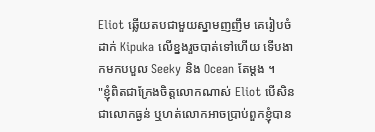Eliot ឆ្លើយតបជាមួយស្នាមញញឹម គេរៀបចំដាក់ Kipuka លើខ្នងរួចបាត់ទៅហើយ ទើបងាកមកបបួល Seeky និង Ocean តែម្ដង ។
"ខ្ញុំពិតជាក្រែងចិត្តលោកណាស់ Eliot បើសិនជាលោកធ្ងន់ ឬហត់លោកអាចប្រាប់ពួកខ្ញុំបាន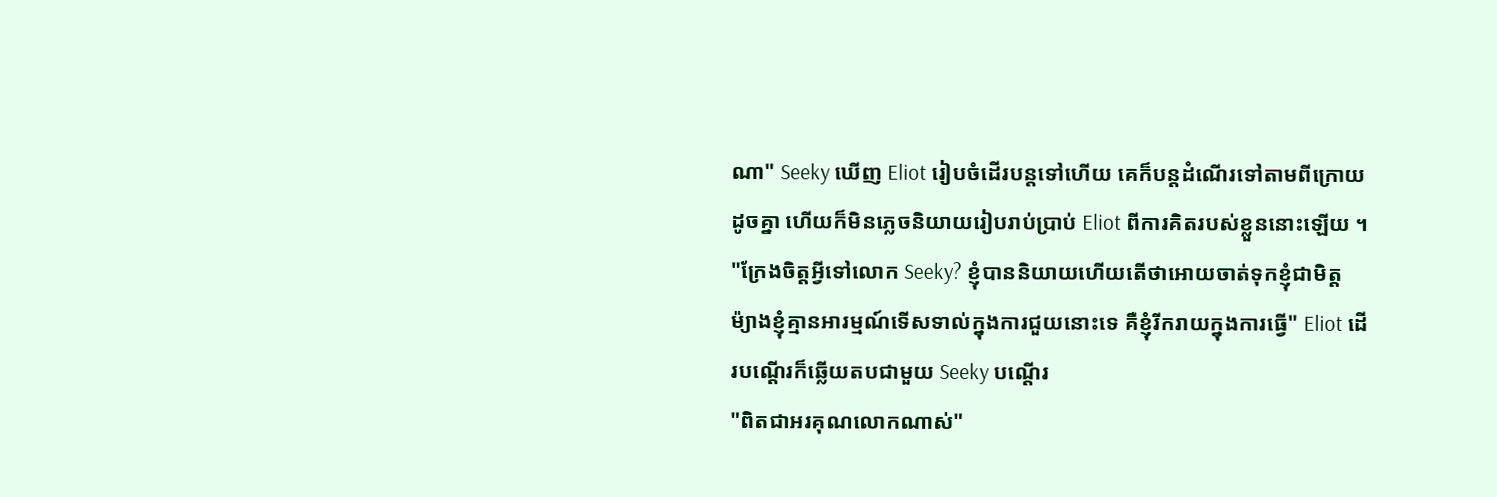ណា" Seeky ឃើញ Eliot រៀបចំដើរបន្តទៅហើយ គេក៏បន្តដំណើរទៅតាមពីក្រោយដូចគ្នា ហើយក៏មិនភ្លេចនិយាយរៀបរាប់ប្រាប់ Eliot ពីការគិតរបស់ខ្លួននោះឡើយ ។
"ក្រែងចិត្តអ្វីទៅលោក Seeky? ខ្ញុំបាននិយាយហើយតើថាអោយចាត់ទុកខ្ញុំជាមិត្ត ម៉្យាងខ្ញុំគ្មានអារម្មណ៍ទើសទាល់ក្នុងការជួយនោះទេ គឺខ្ញុំរីករាយក្នុងការធ្វើ" Eliot ដើរបណ្ដើរក៏ឆ្លើយតបជាមួយ Seeky បណ្ដើរ
"ពិតជាអរគុណលោកណាស់"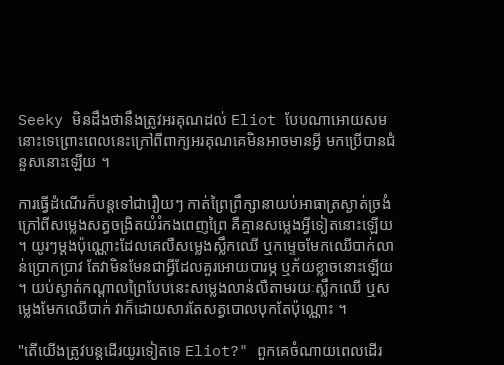Seeky មិនដឹងថានឹងត្រូវអរគុណដល់ Eliot បែបណាអោយសមនោះទេព្រោះពេលនេះក្រៅពីពាក្យអរគុណគេមិនអាចមានអ្វី មកប្រើបានជំនួសនោះឡើយ ។

ការធ្វើដំណើរក៏បន្តទៅជារឿយៗ កាត់ព្រៃព្រឹក្សានាយប់អាធាត្រស្ងាត់ច្រងំ ក្រៅពីសម្លេងសត្វចង្រិតយំរំកងពេញព្រៃ គឺគ្មានសម្លេងអ្វីទៀតនោះឡើយ ។ យូរៗម្ដងប៉ុណ្ណោះដែលគេលឺសម្លេងស្លឹកឈើ ឬកម្ទេចមែកឈើបាក់លាន់ប្រោកប្រាវ តែវាមិនមែនជាអ្វីដែលគួរអោយបារម្ភ ឬភ័យខ្លាចនោះឡើយ ។ យប់ស្ងាត់កណ្ដាលព្រៃបែបនេះសម្លេងលាន់លឺតាមរយៈស្លឹកឈើ ឬសម្លេងមែកឈើបាក់ វាក៏ដោយសារតែសត្វបោលបុកតែប៉ុណ្ណោះ ។

"តើយើងត្រូវបន្តដើរយូរទៀតទេ Eliot?" ពួកគេចំណាយពេលដើរ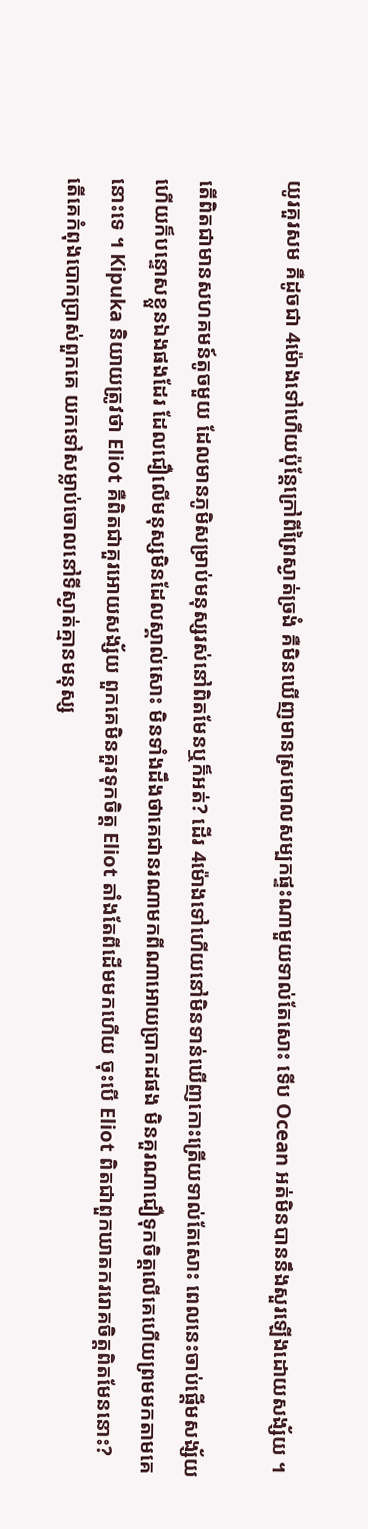យូរគួរសម គឺដូចជា 4ម៉ោងទៅហើយប៉ុន្តែក្រៅពីព្រៃស្ងាត់ច្រងំ គឺមិនឃើញមានស្រមោលសម្បកផ្ទះណាមួយទាល់តែសោះ ទើប Ocean អត់មិនបាននឹងសួរឡើងដោយសង្ស័យ ។

តើពិតជាមានសហគមន៍តូចមួយ ដែលមានភូមិសម្រាប់មនុស្សរស់នៅពិតមែនឬក៏អត់? ដើរ 4ម៉ោងទៅហើយនៅមិនទាន់ឃើញកោះត្រើយទាល់តែសោះ ពេលនេះចាប់ផ្ដើមសង្ស័យ ហើយក៏បន្ទោសខ្លួនឯងផងដែរ ដែលជឿលើមនុស្សមិនដែលស្គាល់សោះ មិនទាំងដឹងថាគេជានរណាមកពីណាអោយប្រាកដផង មិនគួរណាជឿទុកចិត្តលើគេហើយព្រមមកតាមគេនោះទេ ។ Kipuka និយាយត្រូវថា Eliot គឺពិតជាគួរអោយសង្ស័យ ពួកគេមិនគួរទុកចិត្ត Eliot តាំងតែពីដើមមកហើយ ចុះបើ Eliot ពិតជាពួកឃាតកររោគចិត្តពិតមែននោះ? តើគេកំពុងបោកប្រាស់ពួកគេ យកទៅសម្លាប់ចោលនៅទីស្ងាត់គ្មានមនុស្ស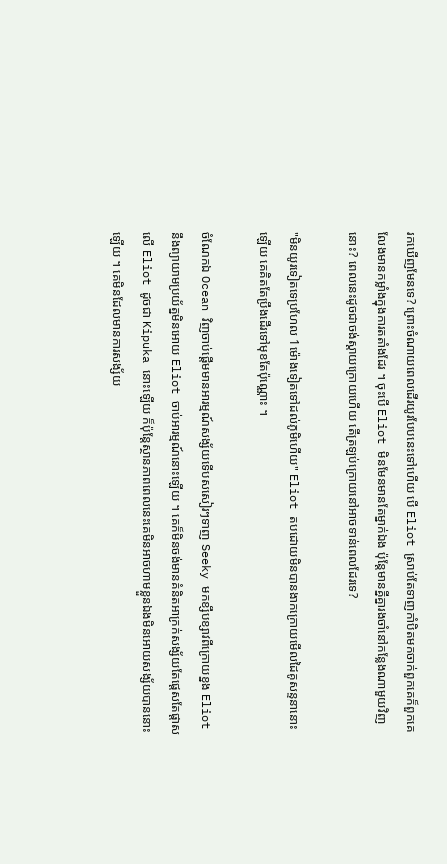រកឃើញមែនទេ? ព្រោះចំណាយពេលដើរយូរបែបនេះទៅហើយ បើ Eliot ស្រាប់តែទាញកាំបិតមកចាក់ពួកគេក៏ពួកគេលែងមានកម្លាំងក្នុងការតតាំងដែរ ។ ចុះបើ Eliot មិនមែនមានតែម្នាក់ឯង ប៉ុន្តែមានគ្នីគ្នារងចាំនៅកន្លែងណាមួយវិញនោះ? ពេលនេះដូចជាចង់ស្ដាយក្រោយហើយ តើត្រឡប់ក្រោយនៅអាចទាន់ពេលដែរទេ?

"មិនយូរទៀតទេប្រហែល 1ម៉ោងទៀតទៅដល់ភូមិហើយ" Eliot តបដោយមិនបានងាកក្រោយមើលដៃគូសន្ទនានោះឡើយ គេគិតតែប្រឹងដើរទៅមុខតែប៉ុណ្ណោះ ។

ចំណែកឯ Ocean វិញចាប់ផ្ដើមមានអារម្មណ៍សង្ស័យទើបសសៀរៗទាញ Seeky មកខ្សឹបខ្សាវពីក្រោយខ្នង Eliot នឹងព្យាយាមប្រយ័ត្នមិនអោយ Eliot ចាប់អារម្មណ៍នោះឡើយ ។ គេក៏មិនចង់មានគំនិតអាក្រក់សង្ស័យតែផ្ដេសតែផ្ដាសលើ Eliot ដូចជា Kipuka នោះឡើយ ក៏ប៉ុន្តែស្ថានភាពពេលនេះគេមិនអាចហាមខ្លួនឯងមិនអោយសង្ស័យបាននោះឡើយ ។ គេមិនដែលមានការសង្ស័យ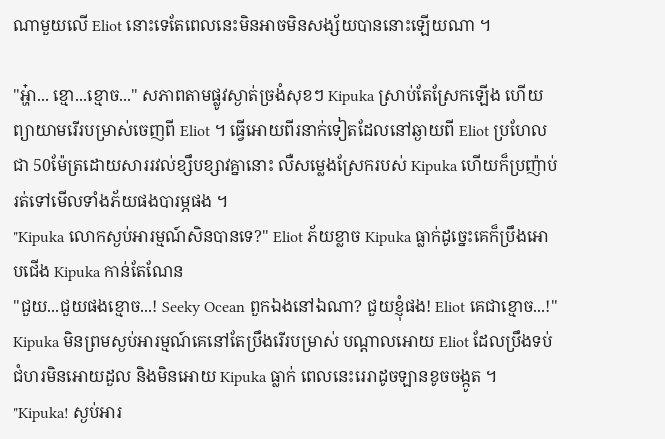ណាមួយលើ Eliot នោះទេតែពេលនេះមិនអាចមិនសង្ស័យបាននោះឡើយណា ។

"អ្ហ៎ា... ខ្មោ...ខ្មោច..." សភាពតាមផ្លូវស្ងាត់ច្រងំសុខៗ Kipuka ស្រាប់តែស្រែកឡើង ហើយព្យាយាមរើរបម្រាស់ចេញពី Eliot ។ ធ្វើអោយពីរនាក់ទៀតដែលនៅឆ្ងាយពី Eliot ប្រហែលជា 50ម៉ែត្រដោយសាររវល់ខ្សឹបខ្សាវគ្នានោះ លឺសម្លេងស្រែករបស់ Kipuka ហើយក៏ប្រញ៉ាប់រត់ទៅមើលទាំងភ័យផងបារម្ភផង ។
"Kipuka លោកស្ងប់អារម្មណ៍សិនបានទេ?" Eliot ភ័យខ្លាច Kipuka ធ្លាក់ដូច្នេះគេក៏ប្រឹងអោបជើង Kipuka កាន់តែណែន
"ជួយ...ជួយផងខ្មោច...! Seeky Ocean ពួកឯងនៅឯណា? ជួយខ្ញុំផង! Eliot គេជាខ្មោច...!" Kipuka មិនព្រមស្ងប់អារម្មណ៍គេនៅតែប្រឹងរើរបម្រាស់ បណ្ដាលអោយ Eliot ដែលប្រឹងទប់ជំហរមិនអោយដួល និងមិនអោយ Kipuka ធ្លាក់ ពេលនេះរេរាដូចឡានខូចចង្កូត ។
"Kipuka! ស្ងប់អារ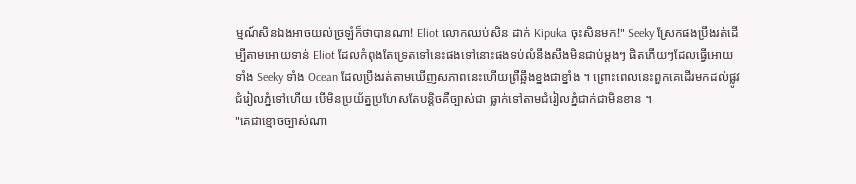ម្មណ៍សិនឯងអាចយល់ច្រឡំក៏ថាបានណា! Eliot លោកឈប់សិន ដាក់ Kipuka ចុះសិនមក!" Seeky ស្រែកផងប្រឹងរត់ដើម្បីតាមអោយទាន់ Eliot ដែលកំពុងតែទ្រេតទៅនេះផងទៅនោះផងទប់លំនឹងសឹងមិនជាប់ម្ដងៗ ផិតភើយៗដែលធ្វើអោយទាំង Seeky ទាំង Ocean ដែលប្រឹងរត់តាមឃើញសភាពនេះហើយព្រឺឆ្អឹងខ្នងជាខ្នាំង ។ ព្រោះពេលនេះពួកគេដើរមកដល់ផ្លូវជំរៀលភ្នំទៅហើយ បើមិនប្រយ័ត្នប្រហែសតែបន្តិចគឺច្បាស់ជា ធ្លាក់ទៅតាមជំរៀលភ្នំជាក់ជាមិនខាន ។
"គេជាខ្មោចច្បាស់ណា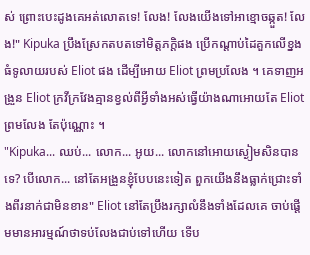ស់ ព្រោះបេះដូងគេអត់លោតទេ! លែង! លែងយើងទៅអាខ្មោចឆ្កួត! លែង!" Kipuka ប្រឹងស្រែកតបតទៅមិត្តភក្តិផង ប្រើកណ្ដាប់ដៃគួកលើខ្នងធំទូលាយរបស់ Eliot ផង ដើម្បីអោយ Eliot ព្រមប្រលែង ។ គេទាញអង្រួន Eliot ក្រវីក្រវែងគ្មានខ្វល់ពីអ្វីទាំងអស់ធ្វើយ៉ាងណាអោយតែ Eliot ព្រមលែង តែប៉ុណ្ណោះ ។
"Kipuka... ឈប់... លោក... អូយ... លោកនៅអោយស្ងៀមសិនបានទេ? បើលោក... នៅតែអង្រួនខ្ញុំបែបនេះទៀត ពួកយើងនឹងធ្លាក់ជ្រោះទាំងពីរនាក់ជាមិនខាន" Eliot នៅតែប្រឹងរក្សាលំនឹងទាំងដែលគេ ចាប់ផ្ដើមមានអារម្មណ៍ថាទប់លែងជាប់ទៅហើយ ទើប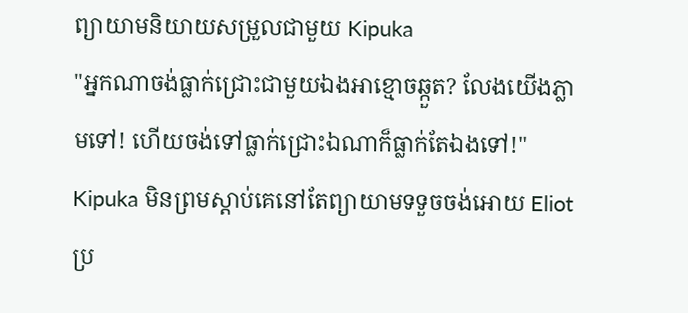ព្យាយាមនិយាយសម្រួលជាមួយ Kipuka
"អ្នកណាចង់ធ្លាក់ជ្រោះជាមួយឯងអាខ្មោចឆ្កួត? លែងយើងភ្លាមទៅ! ហើយចង់ទៅធ្លាក់ជ្រោះឯណាក៏ធ្លាក់តែឯងទៅ!" Kipuka មិនព្រមស្ដាប់គេនៅតែព្យាយាមទទួចចង់អោយ Eliot ប្រ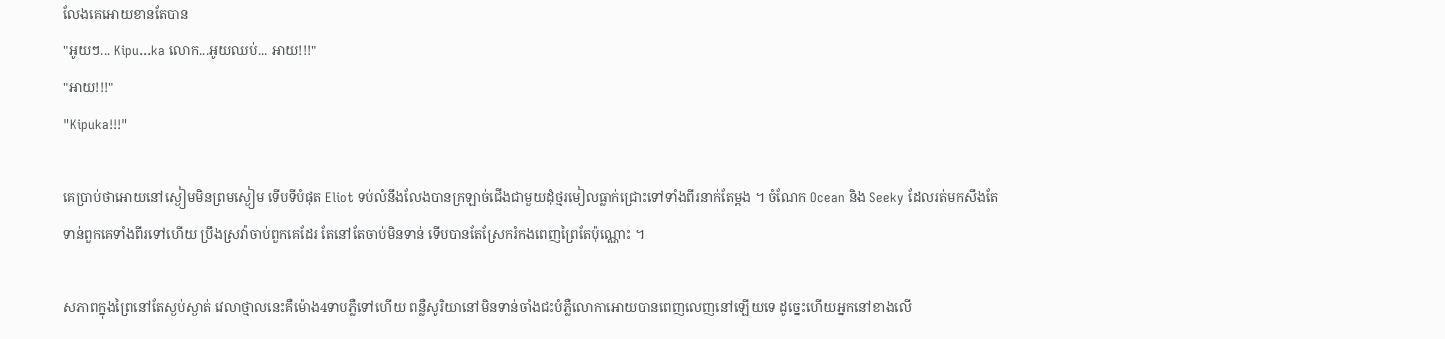លែងគេអោយខានតែបាន
"អូយៗ... Kipu...ka លោក...អូយឈប់... អាយ!!!"
"អាយ!!!"
"Kipuka!!!"

គេប្រាប់ថាអោយនៅស្ងៀមមិនព្រមស្ងៀម ទើបទីបំផុត Eliot ទប់លំនឹងលែងបានក្រឡាច់ជើងជាមួយដុំថ្មរមៀលធ្លាក់ជ្រោះទៅទាំងពីរនាក់តែម្ដង ។ ចំណែក Ocean និង Seeky ដែលរត់មកសឹងតែទាន់ពួកគេទាំងពីរទៅហើយ ប្រឹងស្រវ៉ាចាប់ពួកគេដែរ តែនៅតែចាប់មិនទាន់ ទើបបានតែស្រែករំកងពេញព្រៃតែប៉ុណ្ណោះ ។

សភាពក្នុងព្រៃនៅតែស្ងប់ស្ងាត់ វេលាថ្មាលនេះគឺម៉ោង4ទាបភ្លឺទៅហើយ ពន្លឺសូរិយានៅមិនទាន់ចាំងជះបំភ្លឺលោកាអោយបានពេញលេញនៅឡើយទេ ដូច្នេះហើយអ្នកនៅខាងលើ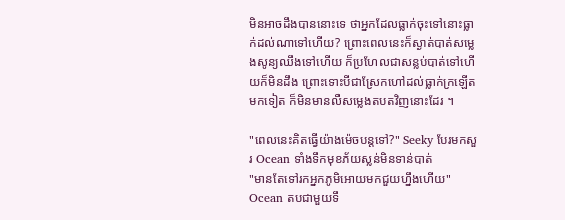មិនអាចដឹងបាននោះទេ ថាអ្នកដែលធ្លាក់ចុះទៅនោះធ្លាក់ដល់ណាទៅហើយ? ព្រោះពេលនេះក៏ស្ងាត់បាត់សម្លេងសូន្យឈឹងទៅហើយ ក៏ប្រហែលជាសន្លប់បាត់ទៅហើយក៏មិនដឹង ព្រោះទោះបីជាស្រែកហៅដល់ធ្លាក់ក្រឡើតមកទៀត ក៏មិនមានលឺសម្លេងតបតវិញនោះដែរ ។

"ពេលនេះគិតធ្វើយ៉ាងម៉េចបន្តទៅ?" Seeky បែរមកសួរ Ocean ទាំងទឹកមុខភ័យស្លន់មិនទាន់បាត់
"មានតែទៅរកអ្នកភូមិអោយមកជួយហ្នឹងហើយ" Ocean តបជាមួយទឹ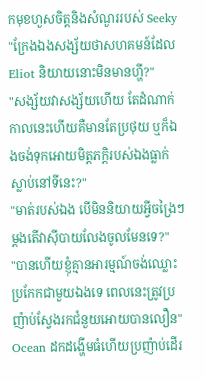កមុខហួសចិត្តនិងសំណួររបស់ Seeky
"ក្រែងឯងសង្ស័យថាសហគមន៍ដែល Eliot និយាយនោះមិនមានហ្ហី?"
"សង្ស័យវាសង្ស័យហើយ តែដំណាក់កាលនេះហើយគឺមានតែប្រថុយ ឬក៏ឯងចង់ទុកអោយមិត្តភក្តិរបស់ឯងធ្លាក់ស្លាប់នៅទីនេះ?"
"មាត់របស់ឯង បើមិននិយាយអ្វីចង្រៃៗម្ដងតើវាស៊ីបាយលែងចូលមែនទេ?"
"បានហើយខ្ញុំគ្មានអារម្មណ៍ចង់ឈ្លោះប្រកែកជាមួយឯងទេ ពេលនេះត្រូវប្រញ៉ាប់ស្វែងរកជំនួយអោយបានលឿន" Ocean ដកដង្ហើមធំហើយប្រញ៉ាប់ដើរ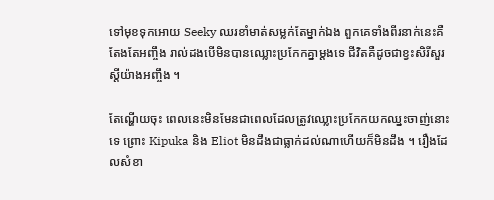ទៅមុខទុកអោយ Seeky ឈរខាំមាត់សម្លក់តែម្នាក់ឯង ពួកគេទាំងពីរនាក់នេះគឺតែងតែអញ្ចឹង រាល់ដងបើមិនបានឈ្លោះប្រកែកគ្នាម្ដងទេ ជីវិតគឺដូចជាខ្វះសិរីសួរស្តីយ៉ាងអញ្ចឹង ។

តែណ្ហើយចុះ ពេលនេះមិនមែនជាពេលដែលត្រូវឈ្លោះប្រកែកយកឈ្នះចាញ់នោះទេ ព្រោះ Kipuka និង Eliot មិនដឹងជាធ្លាក់ដល់ណាហើយក៏មិនដឹង ។ រឿងដែលសំខា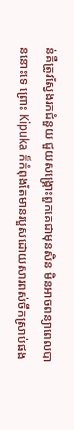ន់គឺត្រូវស្វែងរកជំនួយ ជួយសង្គ្រោះពួកគេជាមុនសិន មិនអាចពន្យាពេលបាននោះទេ ព្រោះ Kipuka ក៏កំពុងតែមានរបួសដោយសារពស់ចឹកស្រាប់ផង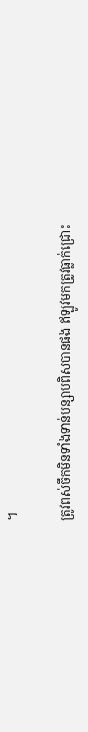។

ត្រូវពស់ចឹកមិនទាំងទាន់បន្សាបពិសបានផង ឥឡូវមកត្រូវធ្លាក់ជ្រោះ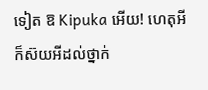ទៀត ឱ Kipuka អើយ! ហេតុអីក៏ស៊យអីដល់ថ្នាក់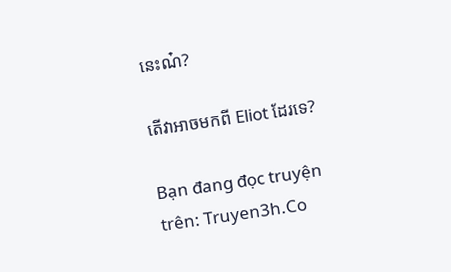នេះណ៎?

តើវាអាចមកពី Eliot ដែរទេ?

Bạn đang đọc truyện trên: Truyen3h.Co